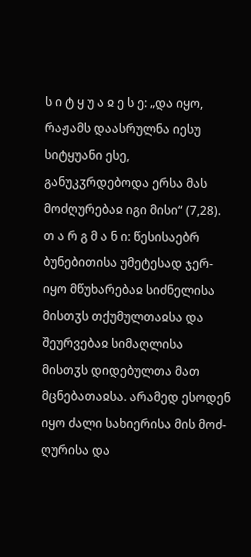ს ი ტ ყ უ ა ჲ ე ს ე: „და იყო, რაჟამს დაასრულნა იესუ სიტყუანი ესე, განუკჳრდებოდა ერსა მას მოძღურებაჲ იგი მისი“ (7,28).
თ ა რ გ მ ა ნ ი: წესისაებრ ბუნებითისა უმეტესად ჯერ-იყო მწუხარებაჲ სიძნელისა მისთჳს თქუმულთაჲსა და შეურვებაჲ სიმაღლისა მისთჳს დიდებულთა მათ მცნებათაჲსა. არამედ ესოდენ იყო ძალი სახიერისა მის მოძ-ღურისა და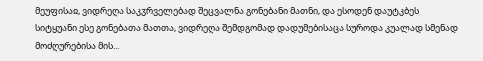მეუფისაჲ, ვიდრეღა საკჳრველებად შეცვალნა გონებანი მათნი, და ესოდენ დაუტკბეს სიტყუანი ესე გონებათა მათთა, ვიდრეღა შემდგომად დადუმებისაცა სუროდა კუალად სმენად მოძღურებისა მის...